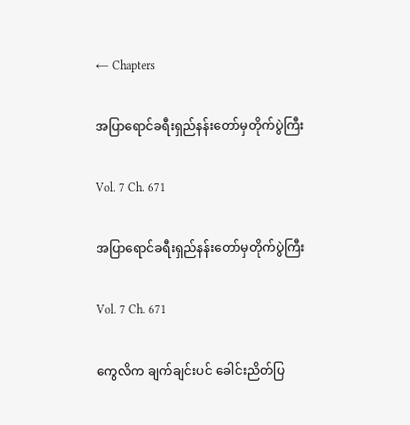← Chapters

အပြာရောင်ခရီးရှည်နန်းတော်မှတိုက်ပွဲကြီး

Vol. 7 Ch. 671

အပြာရောင်ခရီးရှည်နန်းတော်မှတိုက်ပွဲကြီး

Vol. 7 Ch. 671

ကွေလိက ချက်ချင်းပင် ခေါင်းညိတ်ပြ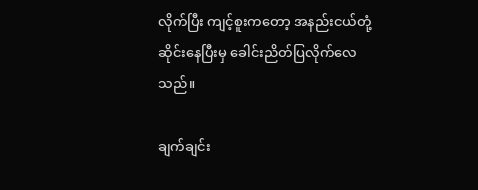လိုက်ပြီး ကျင့်စူးကတော့ အနည်းငယ်တုံ့ဆိုင်းနေပြီးမှ ခေါင်းညိတ်ပြလိုက်လေ သည်။

ချက်ချင်း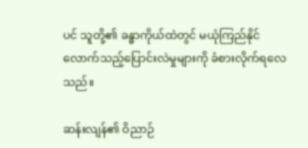ပင် သူတို့၏ ခန္ဓာကိုယ်ထဲတွင် မယုံကြည်နိုင်လောက်သည့်ပြောင်းလဲမှုများကို ခံစားလိုက်ရလေသည်။

ဆန်းလျန်၏ ဝိညာဉ်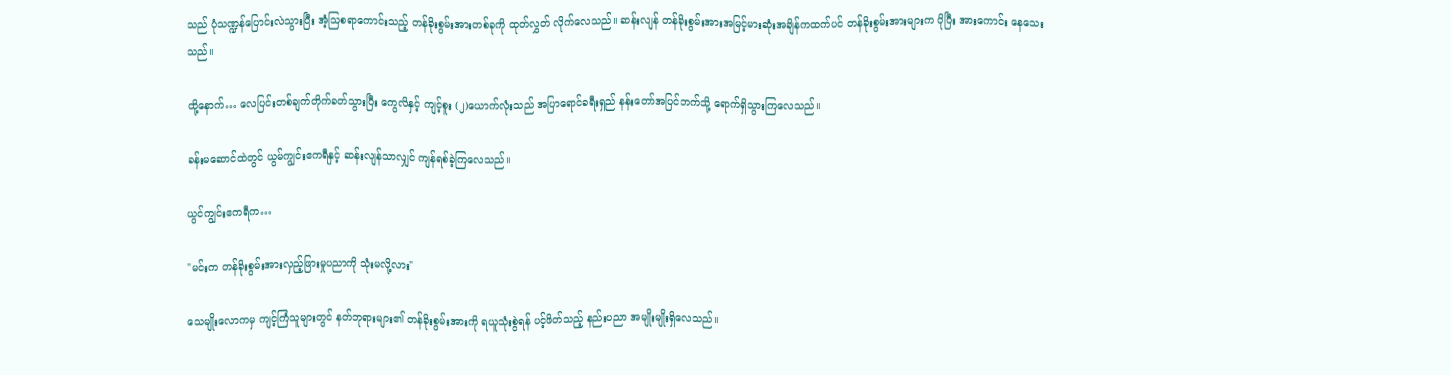သည် ပုံသဏ္ဍန်ပြောင်းလဲသွားပြီး အံ့သြစရာကောင်းသည့် တန်ခိုးစွမ်းအားတစ်ခုကို ထုတ်လွှတ် လိုက်လေသည်။ ဆန်းလျန် တန်ခိုးစွမ်းအားအမြင့်မားဆုံးအချိန်ကထက်ပင် တန်ခိုးစွမ်းအားများက ပိုပြီး အားကောင်း နေသေးသည်။

ထို့နောက်… လေပြင်းတစ်ချက်တိုက်ခတ်သွားပြီး ကွေလိနှင့် ကျင့်စူး (၂)ယောက်လုံးသည် အပြာရောင်ခရီးရှည် နန်းတော်အပြင်ဘက်သို့ ရောက်ရှိသွားကြလေသည်။

ခန်းမဆောင်ထဲတွင် ယွမ်ကျွင်းဧကရီနှင့် ဆန်းလျန်သာလျှင် ကျန်ရစ်ခဲ့ကြလေသည်။

ယွင်ကျွင်းဧကရီက…

"မင်းက တန်ခိုးစွမ်းအားလှည့်ဖြားမှုပညာကို သုံးမလို့လား"

သေမျိုးလောကမှ ကျင့်ကြံသူများတွင် နတ်ဘုရားများ၏ တန်ခိုးစွမ်းအားကို ရယူသုံးစွဲရန် ပင့်ဖိတ်သည့် နည်းပညာ အမျိုးမျိုးရှိလေသည်။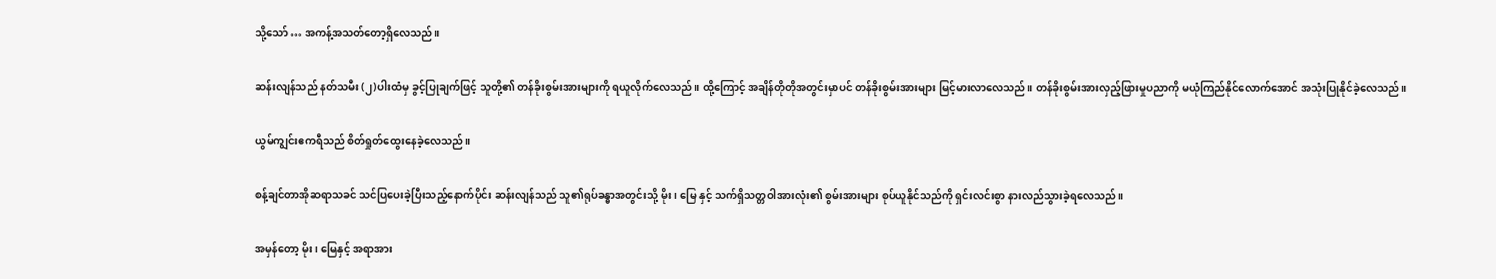သို့သော် … အကန့်အသတ်တော့ရှိလေသည်။

ဆန်းလျန်သည် နတ်သမီး (၂)ပါးထံမှ ခွင့်ပြုချက်ဖြင့် သူတို့၏ တန်ခိုးစွမ်းအားများကို ရယူလိုက်လေသည်။ ထို့ကြောင့် အချိန်တိုတိုအတွင်းမှာပင် တန်ခိုးစွမ်းအားများ မြင့်မားလာလေသည်။ တန်ခိုးစွမ်းအားလှည့်ဖြားမှုပညာကို မယုံကြည်နိုင်လောက်အောင် အသုံးပြုနိုင်ခဲ့လေသည်။

ယွမ်ကျွင်းဧကရီသည် စိတ်ရှုတ်ထွေးနေခဲ့လေသည်။

စန့်ချင်တာအိုဆရာသခင် သင်ပြပေးခဲ့ပြီးသည့်နောက်ပိုင်း ဆန်းလျန်သည် သူ၏ရုပ်ခန္ဓာအတွင်းသို့ မိုး ၊ မြေ နှင့် သက်ရှိသတ္တဝါအားလုံး၏ စွမ်းအားများ စုပ်ယူနိုင်သည်ကို ရှင်းလင်းစွာ နားလည်သွားခဲ့ရလေသည်။

အမှန်တော့ မိုး ၊ မြေနှင့် အရာအား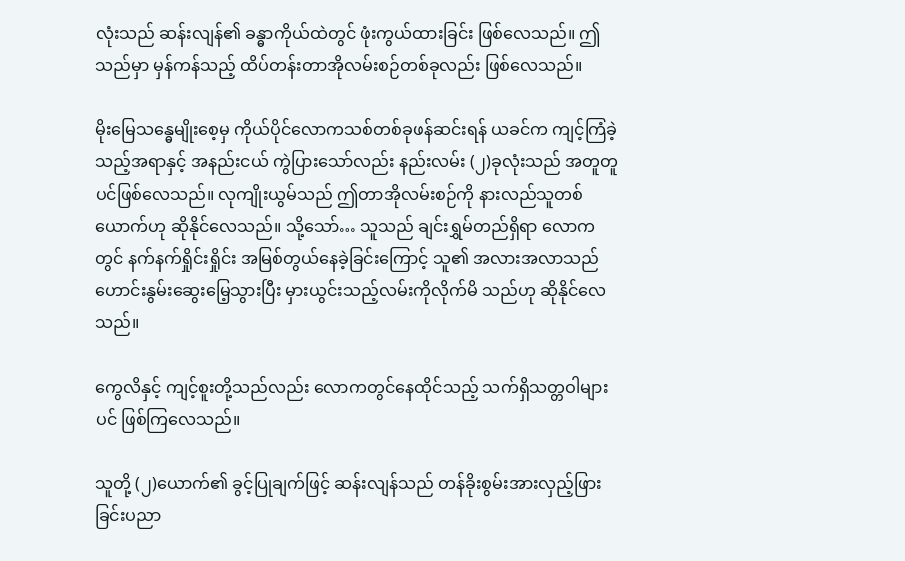လုံးသည် ဆန်းလျန်၏ ခန္ဓာကိုယ်ထဲတွင် ဖုံးကွယ်ထားခြင်း ဖြစ်လေသည်။ ဤသည်မှာ မှန်ကန်သည့် ထိပ်တန်းတာအိုလမ်းစဉ်တစ်ခုလည်း ဖြစ်လေသည်။

မိုးမြေသန္ဓေမျိုးစေ့မှ ကိုယ်ပိုင်လောကသစ်တစ်ခုဖန်ဆင်းရန် ယခင်က ကျင့်ကြံခဲ့သည့်အရာနှင့် အနည်းငယ် ကွဲပြားသော်လည်း နည်းလမ်း (၂)ခုလုံးသည် အတူတူပင်ဖြစ်လေသည်။ လုကျိုးယွမ်သည် ဤတာအိုလမ်းစဉ်ကို နားလည်သူတစ်ယောက်ဟု ဆိုနိုင်လေသည်။ သို့သော်… သူသည် ချင်းရွှမ်တည်ရှိရာ လောကတွင် နက်နက်ရှိုင်းရှိုင်း အမြစ်တွယ်နေခဲ့ခြင်းကြောင့် သူ၏ အလားအလာသည် ဟောင်းနွမ်းဆွေးမြေ့သွားပြီး မှားယွင်းသည့်လမ်းကိုလိုက်မိ သည်ဟု ဆိုနိုင်လေသည်။

ကွေလိနှင့် ကျင့်စူးတို့သည်လည်း လောကတွင်နေထိုင်သည့် သက်ရှိသတ္တဝါများပင် ဖြစ်ကြလေသည်။

သူတို့ (၂)ယောက်၏ ခွင့်ပြုချက်ဖြင့် ဆန်းလျန်သည် တန်ခိုးစွမ်းအားလှည့်ဖြားခြင်းပညာ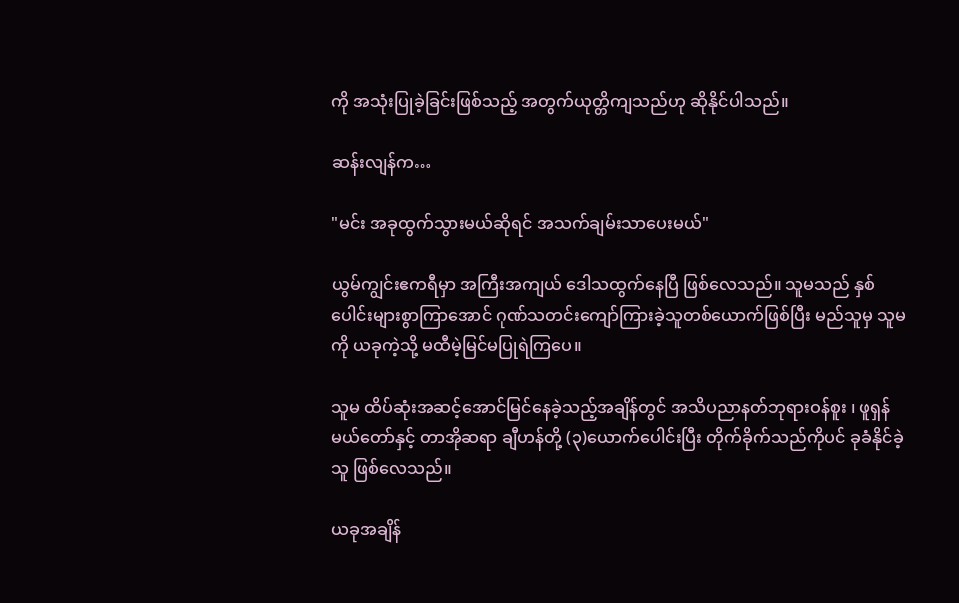ကို အသုံးပြုခဲ့ခြင်းဖြစ်သည့် အတွက်ယုတ္တိကျသည်ဟု ဆိုနိုင်ပါသည်။

ဆန်းလျန်က…

"မင်း အခုထွက်သွားမယ်ဆိုရင် အသက်ချမ်းသာပေးမယ်"

ယွမ်ကျွင်းဧကရီမှာ အကြီးအကျယ် ဒေါသထွက်နေပြီ ဖြစ်လေသည်။ သူမသည် နှစ်ပေါင်းများစွာကြာအောင် ဂုဏ်သတင်းကျော်ကြားခဲ့သူတစ်ယောက်ဖြစ်ပြီး မည်သူမှ သူမကို ယခုကဲ့သို့ မထီမဲ့မြင်မပြုရဲကြပေ။

သူမ ထိပ်ဆုံးအဆင့်အောင်မြင်နေခဲ့သည့်အချိန်တွင် အသိပညာနတ်ဘုရားဝန်စူး ၊ ဖူရှန်မယ်တော်နှင့် တာအိုဆရာ ချီဟန်တို့ (၃)ယောက်ပေါင်းပြီး တိုက်ခိုက်သည်ကိုပင် ခုခံနိုင်ခဲ့သူ ဖြစ်လေသည်။

ယခုအချိန်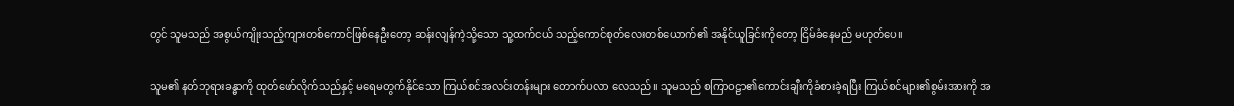တွင် သူမသည် အစွယ်ကျိုးသည့်ကျားတစ်ကောင်ဖြစ်နေဦးတော့ ဆန်းလျန်ကဲ့သို့သော သူ့ထက်ငယ် သည့်ကောင်စုတ်လေးတစ်ယောက်၏ အနိုင်ယူခြင်းကိုတော့ ငြိမ်ခံနေမည် မဟုတ်ပေ။

သူမ၏ နတ်ဘုရားခန္ဓာကို ထုတ်ဖော်လိုက်သည်နှင့် မရေမတွက်နိုင်သော ကြယ်စင်အလင်းတန်းများ တောက်ပလာ လေသည်။ သူမသည် စကြာဝဠာ၏ကောင်းချီးကိုခံစားခဲ့ရပြီး ကြယ်စင်များ၏စွမ်းအားကို အ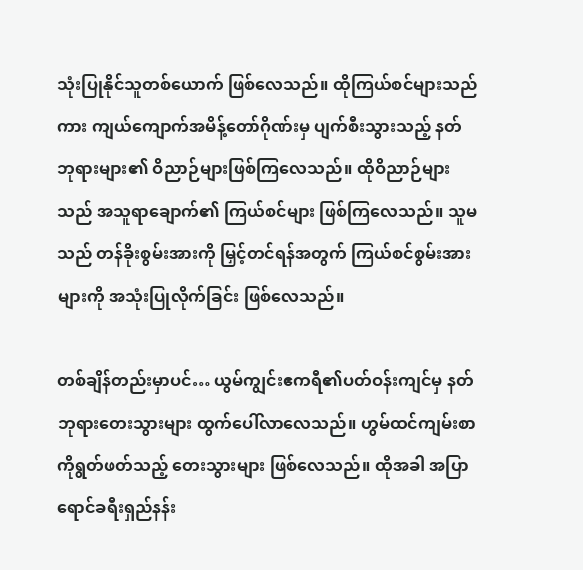သုံးပြုနိုင်သူတစ်ယောက် ဖြစ်လေသည်။ ထိုကြယ်စင်များသည်ကား ကျယ်ကျောက်အမိန့်တော်ဂိုဏ်းမှ ပျက်စီးသွားသည့် နတ်ဘုရားများ၏ ဝိညာဉ်များဖြစ်ကြလေသည်။ ထိုဝိညာဉ်များသည် အသူရာချောက်၏ ကြယ်စင်များ ဖြစ်ကြလေသည်။ သူမသည် တန်ခိုးစွမ်းအားကို မြှင့်တင်ရန်အတွက် ကြယ်စင်စွမ်းအားများကို အသုံးပြုလိုက်ခြင်း ဖြစ်လေသည်။

တစ်ချိန်တည်းမှာပင်… ယွမ်ကျွင်းဧကရီ၏ပတ်ဝန်းကျင်မှ နတ်ဘုရားတေးသွားများ ထွက်ပေါ်လာလေသည်။ ဟွမ်ထင်ကျမ်းစာကိုရွတ်ဖတ်သည့် တေးသွားများ ဖြစ်လေသည်။ ထိုအခါ အပြာရောင်ခရီးရှည်နန်း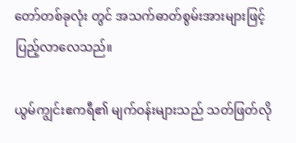တော်တစ်ခုလုံး တွင် အသက်ဓာတ်စွမ်းအားများဖြင့် ပြည့်လာလေသည်။

ယွမ်ကျွင်းဧကရီ၏ မျက်ဝန်းများသည် သတ်ဖြတ်လို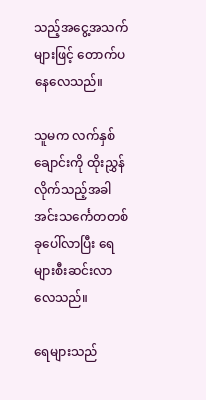သည့်အငွေ့အသက်များဖြင့် တောက်ပနေလေသည်။

သူမက လက်နှစ်ချောင်းကို ထိုးညွှန်လိုက်သည့်အခါ အင်းသင်္ကေတတစ်ခုပေါ်လာပြီး ရေများစီးဆင်းလာလေသည်။

ရေများသည်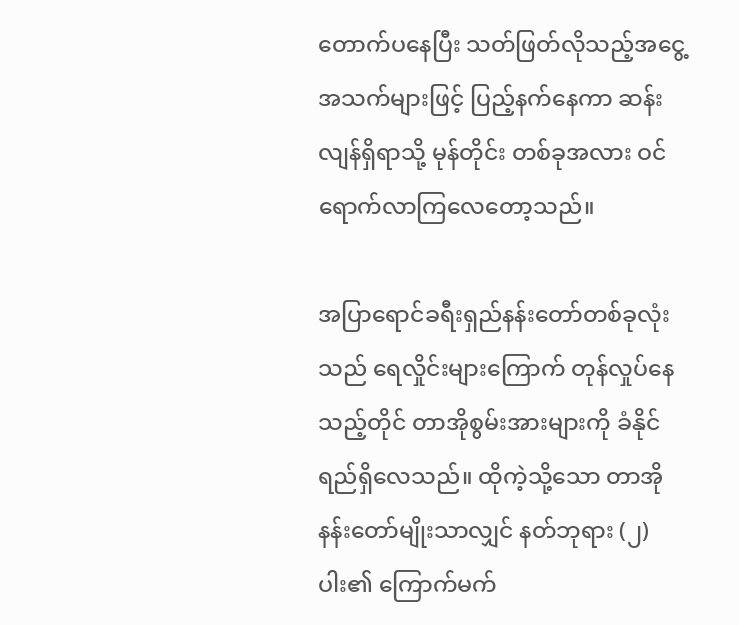တောက်ပနေပြီး သတ်ဖြတ်လိုသည့်အငွေ့အသက်များဖြင့် ပြည့်နက်နေကာ ဆန်းလျန်ရှိရာသို့ မုန်တိုင်း တစ်ခုအလား ဝင်ရောက်လာကြလေတော့သည်။

အပြာရောင်ခရီးရှည်နန်းတော်တစ်ခုလုံးသည် ရေလှိုင်းများကြောက် တုန်လှုပ်နေသည့်တိုင် တာအိုစွမ်းအားများကို ခံနိုင်ရည်ရှိလေသည်။ ထိုကဲ့သို့သော တာအိုနန်းတော်မျိုးသာလျှင် နတ်ဘုရား (၂)ပါး၏ ကြောက်မက်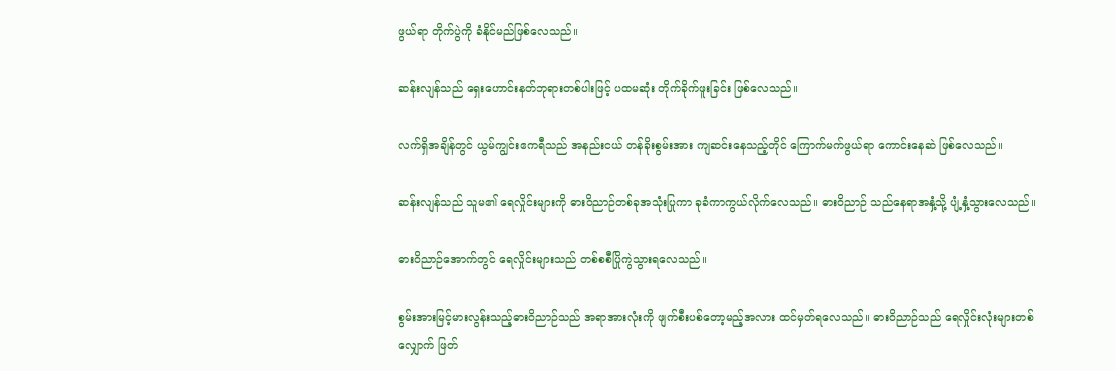ဖွယ်ရာ တိုက်ပွဲကို ခံနိုင်မည်ဖြစ်လေသည်။

ဆန်းလျန်သည် ရှေးဟောင်းနတ်ဘုရားတစ်ပါးဖြင့် ပထမဆုံး တိုက်ခိုက်ဖူးခြင်း ဖြစ်လေသည်။

လက်ရှိအချိန်တွင် ယွမ်ကျွင်းဧကရီသည် အနည်းငယ် တန်ခိုးစွမ်းအား ကျဆင်းနေသည့်တိုင် ကြောက်မက်ဖွယ်ရာ ကောင်းနေဆဲ ဖြစ်လေသည်။

ဆန်းလျန်သည် သူမ၏ ရေလှိုင်းများကို ဓားဝိညာဉ်တစ်ခုအသုံးပြုကာ ခုခံကာကွယ်လိုက်လေသည်။ ဓားဝိညာဉ် သည်နေရာအနှံ့သို့ ပျံ့နှံ့သွားလေသည်။

ဓားဝိညာဉ်အောက်တွင် ရေလှိုင်းများသည် တစ်စစီပြိုကွဲသွားရလေသည်။

စွမ်းအားမြင့်မားလွန်းသည့်ဓားဝိညာဉ်သည် အရာအားလုံးကို ဖျက်စီးပစ်တော့မည့်အလား ထင်မှတ်ရလေသည်။ ဓားဝိညာဉ်သည် ရေလှိုင်းလုံးများတစ်လျှောက် ဖြတ်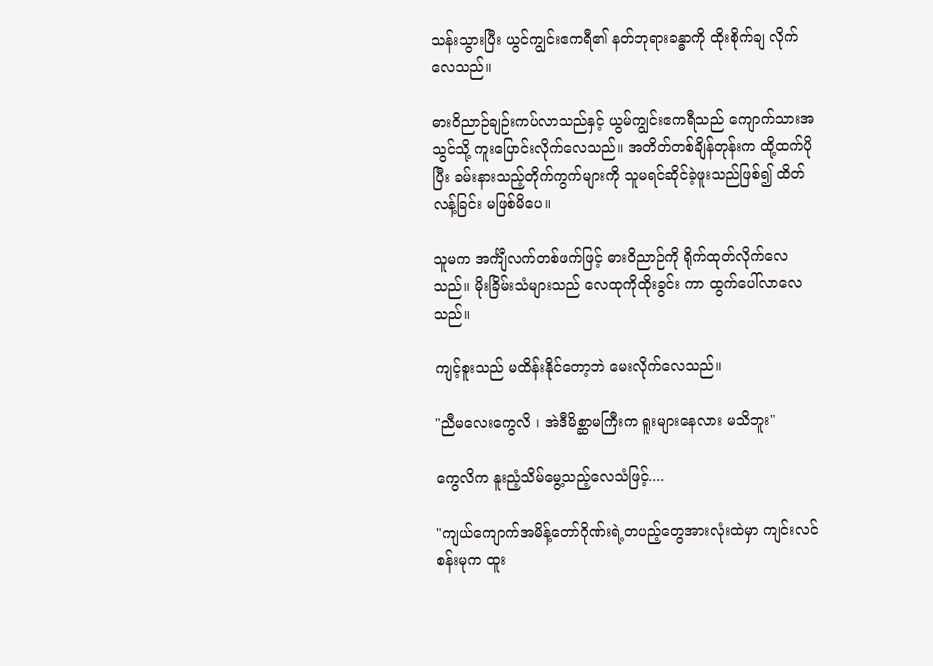သန်းသွားပြီး ယွင်ကျွင်းဧကရီ၏ နတ်ဘုရားခန္ဓာကို ထိုးစိုက်ချ လိုက်လေသည်။

ဓားဝိညာဉ်ချဉ်းကပ်လာသည်နှင့် ယွမ်ကျွင်းဧကရီသည် ကျောက်သားအသွင်သို့ ကူးပြောင်းလိုက်လေသည်။ အတိတ်တစ်ချိန်တုန်းက ထို့ထက်ပိုပြီး ခမ်းနားသည့်တိုက်ကွက်များကို သူမရင်ဆိုင်ခဲ့ဖူးသည်ဖြစ်၍ ထိတ်လန့်ခြင်း မဖြစ်မိပေ။

သူမက အင်္ကျီလက်တစ်ဖက်ဖြင့် ဓားဝိညာဉ်ကို ရိုက်ထုတ်လိုက်လေသည်။ မိုးခြိမ်းသံများသည် လေထုကိုထိုးခွင်း ကာ ထွက်ပေါ်လာလေသည်။

ကျင့်စူးသည် မထိန်းနိုင်တော့ဘဲ မေးလိုက်လေသည်။

"ညီမလေးကွေလိ ၊ အဲဒီမိစ္ဆာမကြီးက ရူးများနေလား မသိဘူး"

ကွေလိက နူးညံ့သိမ်မွေ့သည့်လေသံဖြင့်....

"ကျယ်ကျောက်အမိန့်တော်ဂိုဏ်းရဲ့တပည့်တွေအားလုံးထဲမှာ ကျင်းလင်စန်းမုက ထူး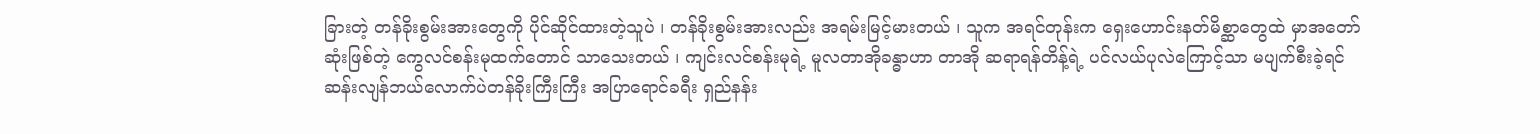ခြားတဲ့ တန်ခိုးစွမ်းအားတွေကို ပိုင်ဆိုင်ထားတဲ့သူပဲ ၊ တန်ခိုးစွမ်းအားလည်း အရမ်းမြင့်မားတယ် ၊ သူက အရင်တုန်းက ရှေးဟောင်းနတ်မိစ္ဆာတွေထဲ မှာအတော်ဆုံးဖြစ်တဲ့ ကွေလင်စန်းမုထက်တောင် သာသေးတယ် ၊ ကျင်းလင်စန်းမုရဲ့ မူလတာအိုခန္ဓာဟာ တာအို ဆရာရန်တိန့်ရဲ့ ပင်လယ်ပုလဲကြောင့်သာ မပျက်စီးခဲ့ရင် ဆန်းလျန်ဘယ်လောက်ပဲတန်ခိုးကြီးကြီး အပြာရောင်ခရီး ရှည်နန်း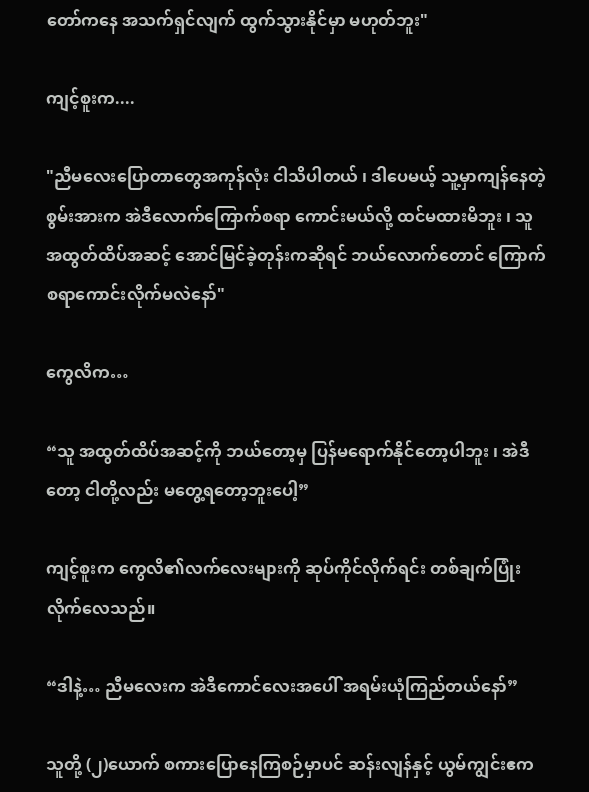တော်ကနေ အသက်ရှင်လျက် ထွက်သွားနိုင်မှာ မဟုတ်ဘူး"

ကျင့်စူးက....

"ညီမလေးပြောတာတွေအကုန်လုံး ငါသိပါတယ် ၊ ဒါပေမယ့် သူ့မှာကျန်နေတဲ့စွမ်းအားက အဲဒီလောက်ကြောက်စရာ ကောင်းမယ်လို့ ထင်မထားမိဘူး ၊ သူ အထွတ်ထိပ်အဆင့် အောင်မြင်ခဲ့တုန်းကဆိုရင် ဘယ်လောက်တောင် ကြောက်စရာကောင်းလိုက်မလဲနော်"

ကွေလိက…

“သူ အထွတ်ထိပ်အဆင့်ကို ဘယ်တော့မှ ပြန်မရောက်နိုင်တော့ပါဘူး ၊ အဲဒီတော့ ငါတို့လည်း မတွေ့ရတော့ဘူးပေါ့”

ကျင့်စူးက ကွေလိ၏လက်လေးများကို ဆုပ်ကိုင်လိုက်ရင်း တစ်ချက်ပြုံးလိုက်လေသည်။

“ဒါနဲ့… ညီမလေးက အဲဒီကောင်လေးအပေါ် အရမ်းယုံကြည်တယ်နော်”

သူတို့ (၂)ယောက် စကားပြောနေကြစဉ်မှာပင် ဆန်းလျန်နှင့် ယွမ်ကျွင်းဧက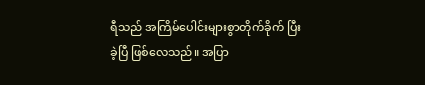ရီသည် အကြိမ်ပေါင်းများစွာတိုက်ခိုက် ပြီးခဲ့ပြီ ဖြစ်လေသည်။ အပြာ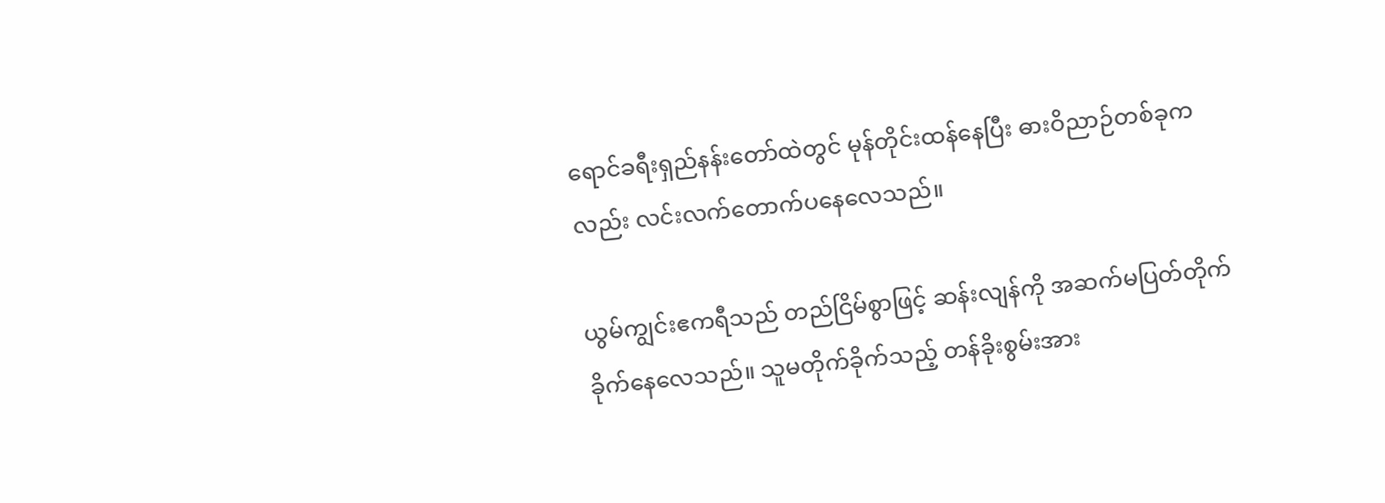ရောင်ခရီးရှည်နန်းတော်ထဲတွင် မုန်တိုင်းထန်နေပြီး ဓားဝိညာဉ်တစ်ခုကလည်း လင်းလက်တောက်ပနေလေသည်။

ယွမ်ကျွင်းဧကရီသည် တည်ငြိမ်စွာဖြင့် ဆန်းလျန်ကို အဆက်မပြတ်တိုက်ခိုက်နေလေသည်။ သူမတိုက်ခိုက်သည့် တန်ခိုးစွမ်းအား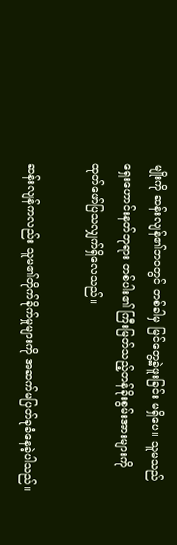မျိုးကို ဆန်းလျန်၏ဘဝတွင် တစ်ခါမှ မြင်တွေ့ခဲ့ဖူးခြင်း မရှိပေ။ သူမသည် ရှေးဟောင်းနတ်ဘုရား တစ်ပါး၏ ကြီးမြတ်သည့်တန်ခိုးစွမ်းအားများကို ထုတ်ဖော်ပြသလျှက်ရှိလေသည်။

ဆန်းလျန်ကလည်း သူမ၏တိုက်ခိုက်မှုများကို အဆက်မပြတ်ခုခံနေခဲ့ပါသည်။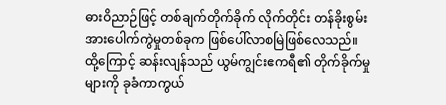ဓားဝိညာဉ်ဖြင့် တစ်ချက်တိုက်ခိုက် လိုက်တိုင်း တန်ခိုးစွမ်းအားပေါက်ကွဲမှုတစ်ခုက ဖြစ်ပေါ်လာစမြဲဖြစ်လေသည်။ ထို့ကြောင့် ဆန်းလျန်သည် ယွမ်ကျွင်းဧကရီ၏ တိုက်ခိုက်မှုများကို ခုခံကာကွယ်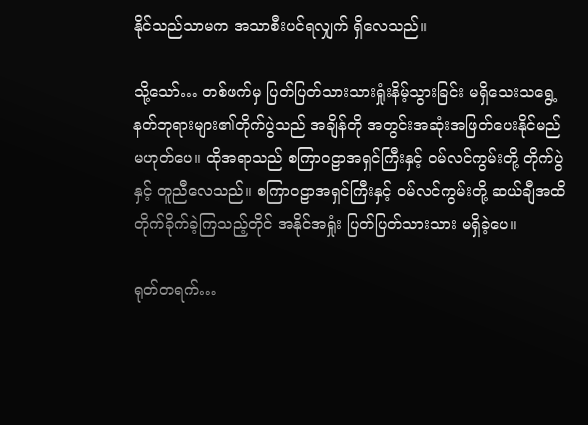နိုင်သည်သာမက အသာစီးပင်ရလျှက် ရှိလေသည်။

သို့သော်… တစ်ဖက်မှ ပြတ်ပြတ်သားသားရှုံးနိမ့်သွားခြင်း မရှိသေးသရွေ့ နတ်ဘုရားများ၏တိုက်ပွဲသည် အချိန်တို အတွင်းအဆုံးအဖြတ်ပေးနိုင်မည် မဟုတ်ပေ။ ထိုအရာသည် စကြာဝဠာအရှင်ကြီးနှင့် ဝမ်လင်ကွမ်းတို့ တိုက်ပွဲနှင့် တူညီလေသည်။ စကြာဝဠာအရှင်ကြီးနှင့် ဝမ်လင်ကွမ်းတို့ ဆယ်ချီအထိတိုက်ခိုက်ခဲ့ကြသည့်တိုင် အနိုင်အရှုံး ပြတ်ပြတ်သားသား မရှိခဲ့ပေ။

ရုတ်တရက်…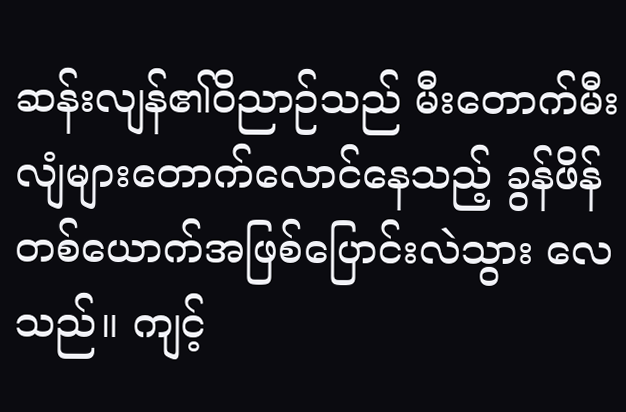ဆန်းလျန်၏ဝိညာဉ်သည် မီးတောက်မီးလျံများတောက်လောင်နေသည့် ခွန်ဖိန်တစ်ယောက်အဖြစ်ပြောင်းလဲသွား လေသည်။ ကျင့်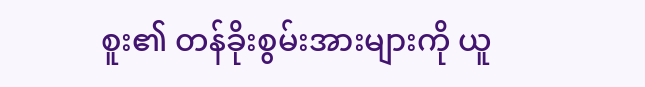စူး၏ တန်ခိုးစွမ်းအားများကို ယူ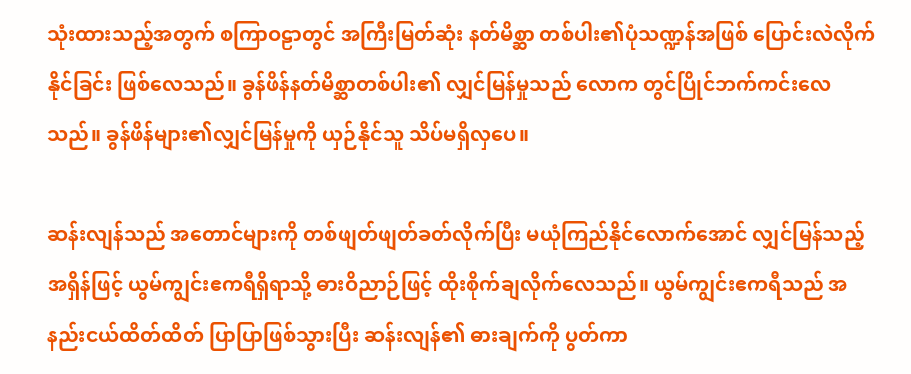သုံးထားသည့်အတွက် စကြာဝဠာတွင် အကြီးမြတ်ဆုံး နတ်မိစ္ဆာ တစ်ပါး၏ပုံသဏ္ဍန်အဖြစ် ပြောင်းလဲလိုက်နိုင်ခြင်း ဖြစ်လေသည်။ ခွန်ဖိန်နတ်မိစ္ဆာတစ်ပါး၏ လျှင်မြန်မှုသည် လောက တွင်ပြိုင်ဘက်ကင်းလေသည်။ ခွန်ဖိန်များ၏လျှင်မြန်မှုကို ယှဉ်နိုင်သူ သိပ်မရှိလှပေ။

ဆန်းလျန်သည် အတောင်များကို တစ်ဖျတ်ဖျတ်ခတ်လိုက်ပြီး မယုံကြည်နိုင်လောက်အောင် လျှင်မြန်သည့်အရှိန်ဖြင့် ယွမ်ကျွင်းဧကရီရှိရာသို့ ဓားဝိညာဉ်ဖြင့် ထိုးစိုက်ချလိုက်လေသည်။ ယွမ်ကျွင်းဧကရီသည် အနည်းငယ်ထိတ်ထိတ် ပြာပြာဖြစ်သွားပြီး ဆန်းလျန်၏ ဓားချက်ကို ပွတ်ကာ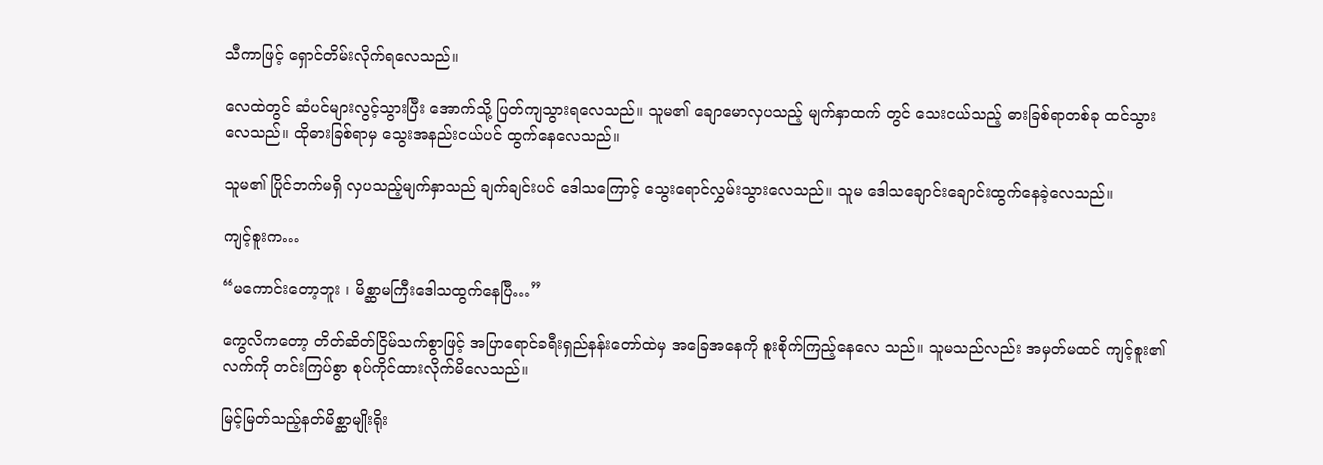သီကာဖြင့် ရှောင်တိမ်းလိုက်ရလေသည်။

လေထဲတွင် ဆံပင်များလွင့်သွားပြီး အောက်သို့ ပြတ်ကျသွားရလေသည်။ သူမ၏ ချောမောလှပသည့် မျက်နှာထက် တွင် သေးငယ်သည့် ဓားခြစ်ရာတစ်ခု ထင်သွားလေသည်။ ထိုဓားခြစ်ရာမှ သွေးအနည်းငယ်ပင် ထွက်နေလေသည်။

သူမ၏ ပြိုင်ဘက်မရှိ လှပသည့်မျက်နှာသည် ချက်ချင်းပင် ဒေါသကြောင့် သွေးရောင်လွှမ်းသွားလေသည်။ သူမ ဒေါသချောင်းချောင်းထွက်နေခဲ့လေသည်။

ကျင့်စူးက…

“မကောင်းတော့ဘူး ၊ မိစ္ဆာမကြီးဒေါသထွက်နေပြီ…”

ကွေလိကတော့ တိတ်ဆိတ်ငြိမ်သက်စွာဖြင့် အပြာရောင်ခရီးရှည်နန်းတော်ထဲမှ အခြေအနေကို စူးစိုက်ကြည့်နေလေ သည်။ သူမသည်လည်း အမှတ်မထင် ကျင့်စူး၏လက်ကို တင်းကြပ်စွာ စုပ်ကိုင်ထားလိုက်မိလေသည်။

မြင့်မြတ်သည့်နတ်မိစ္ဆာမျိုးရိုး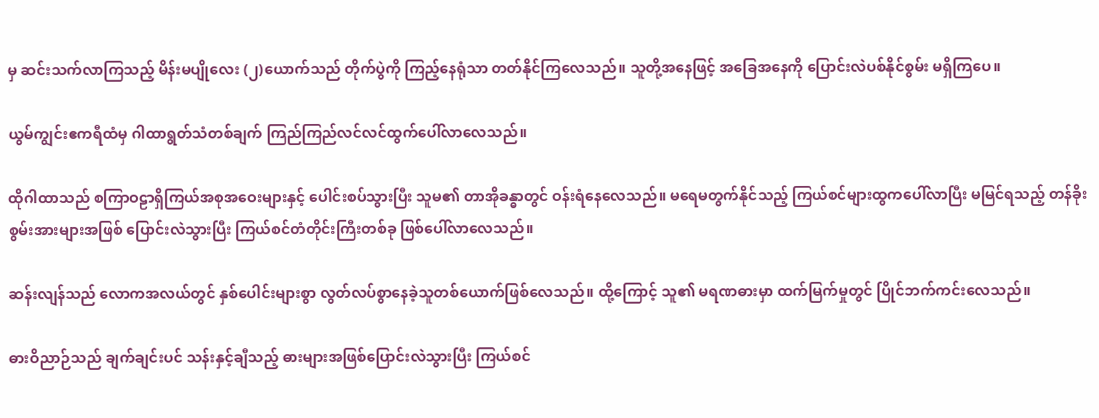မှ ဆင်းသက်လာကြသည့် မိန်းမပျိုလေး (၂)ယောက်သည် တိုက်ပွဲကို ကြည့်နေရုံသာ တတ်နိုင်ကြလေသည်။ သူတို့အနေဖြင့် အခြေအနေကို ပြောင်းလဲပစ်နိုင်စွမ်း မရှိကြပေ။

ယွမ်ကျွင်းဧကရီထံမှ ဂါထာရွတ်သံတစ်ချက် ကြည်ကြည်လင်လင်ထွက်ပေါ်လာလေသည်။

ထိုဂါထာသည် စကြာဝဠာရှိကြယ်အစုအဝေးများနှင့် ပေါင်းစပ်သွားပြီး သူမ၏ တာအိုခန္ဓာတွင် ဝန်းရံနေလေသည်။ မရေမတွက်နိုင်သည့် ကြယ်စင်များထွကပေါ်လာပြီး မမြင်ရသည့် တန်ခိုးစွမ်းအားများအဖြစ် ပြောင်းလဲသွားပြီး ကြယ်စင်တံတိုင်းကြီးတစ်ခု ဖြစ်ပေါ်လာလေသည်။

ဆန်းလျန်သည် လောကအလယ်တွင် နှစ်ပေါင်းများစွာ လွတ်လပ်စွာနေခဲ့သူတစ်ယောက်ဖြစ်လေသည်။ ထို့ကြောင့် သူ၏ မရဏဓားမှာ ထက်မြက်မှုတွင် ပြိုင်ဘက်ကင်းလေသည်။

ဓားဝိညာဉ်သည် ချက်ချင်းပင် သန်းနှင့်ချီသည့် ဓားများအဖြစ်ပြောင်းလဲသွားပြီး ကြယ်စင်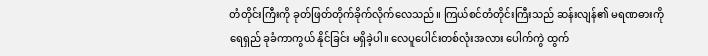တံတိုင်းကြီးကို ခုတ်ဖြတ်တိုက်ခိုက်လိုက်လေသည်။ ကြယ်စင်တံတိုင်းကြီးသည် ဆန်းလျန်၏ မရဏဓားကို ရေရှည် ခုခံကာကွယ် နိုင်ခြင်း မရှိခဲ့ပါ။ လေပူပေါင်းတစ်လုံးအလား ပေါက်ကွဲ ထွက်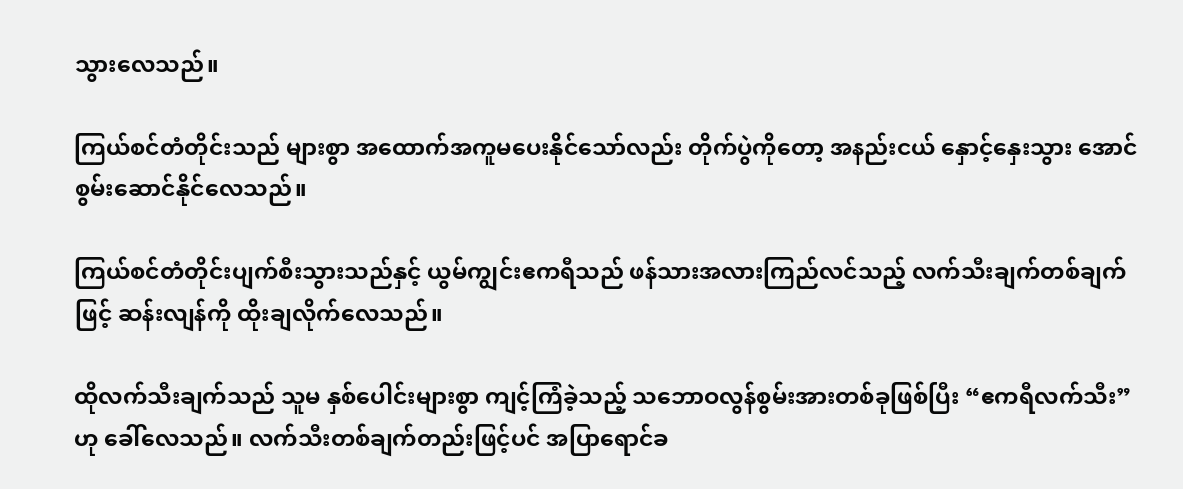သွားလေသည်။

ကြယ်စင်တံတိုင်းသည် များစွာ အထောက်အကူမပေးနိုင်သော်လည်း တိုက်ပွဲကိုတော့ အနည်းငယ် နှောင့်နှေးသွား အောင်စွမ်းဆောင်နိုင်လေသည်။

ကြယ်စင်တံတိုင်းပျက်စီးသွားသည်နှင့် ယွမ်ကျွင်းဧကရီသည် ဖန်သားအလားကြည်လင်သည့် လက်သီးချက်တစ်ချက်ဖြင့် ဆန်းလျန်ကို ထိုးချလိုက်လေသည်။

ထိုလက်သီးချက်သည် သူမ နှစ်ပေါင်းများစွာ ကျင့်ကြံခဲ့သည့် သဘောဝလွန်စွမ်းအားတစ်ခုဖြစ်ပြီး “ဧကရီလက်သီး” ဟု ခေါ်လေသည်။ လက်သီးတစ်ချက်တည်းဖြင့်ပင် အပြာရောင်ခ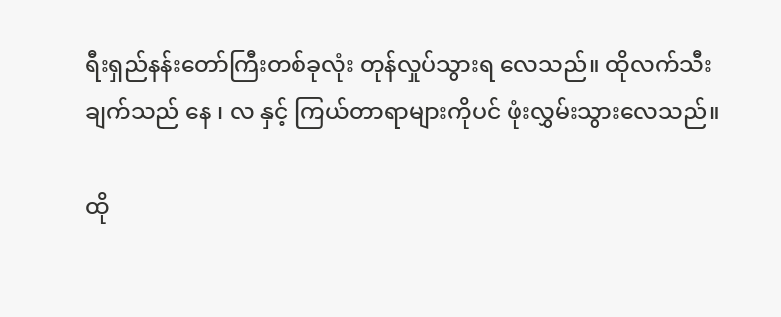ရီးရှည်နန်းတော်ကြီးတစ်ခုလုံး တုန်လှုပ်သွားရ လေသည်။ ထိုလက်သီးချက်သည် နေ ၊ လ နှင့် ကြယ်တာရာများကိုပင် ဖုံးလွှမ်းသွားလေသည်။

ထို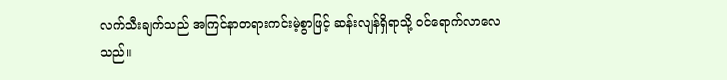လက်သီးချက်သည် အကြင်နာတရားကင်းမဲ့စွာဖြင့် ဆန်းလျန်ရှိရာသို့ ဝင်ရောက်လာလေသည်။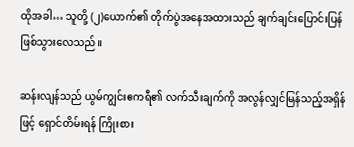ထိုအခါ… သူတို့ (၂)ယောက်၏ တိုက်ပွဲအနေအထားသည် ချက်ချင်းပြောင်းပြန်ဖြစ်သွားလေသည်။

ဆန်းလျန်သည် ယွမ်ကျွင်းဧကရီ၏ လက်သီးချက်ကို အလွန်လျှင်မြန်သည့်အရှိန်ဖြင့် ရှောင်တိမ်းရန် ကြိုးစား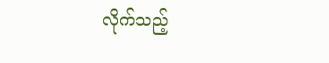လိုက်သည့်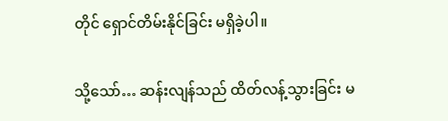တိုင် ရှောင်တိမ်းနိုင်ခြင်း မရှိခဲ့ပါ။

သို့သော်… ဆန်းလျန်သည် ထိတ်လန့်သွားခြင်း မ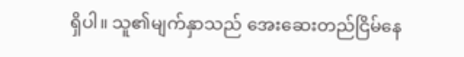ရှိပါ။ သူ၏မျက်နှာသည် အေးဆေးတည်ငြိမ်နေ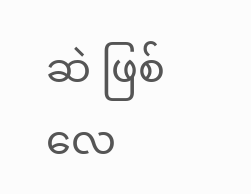ဆဲ ဖြစ်လေ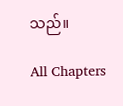သည်။

All Chapters